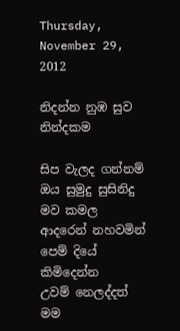Thursday, November 29, 2012

නිදන්න නුඹ සුව නින්දකම

සිප වැලද ගන්නම්
ඔය සුමුදු සුසිනිදු මව කමල
ආදරෙන් නහවමින්
පෙම් දියේ කිමිදෙන්න
උවම් නෙලද්දත් මම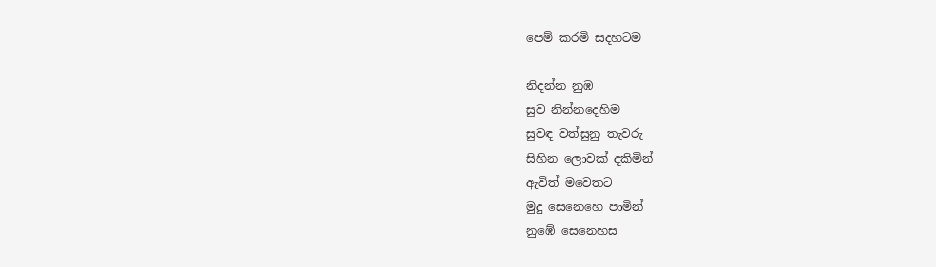පෙම් කරමි සදහටම

නිදන්න නුඹ
සුව නින්නදෙහිම
සුවඳ වත්සුනු තැවරු
සිහින ලොවක් දකිමින්
ඇවිත් මවෙතට
මුදු සෙනෙහෙ පාමින්
නුඹේ සෙනෙහස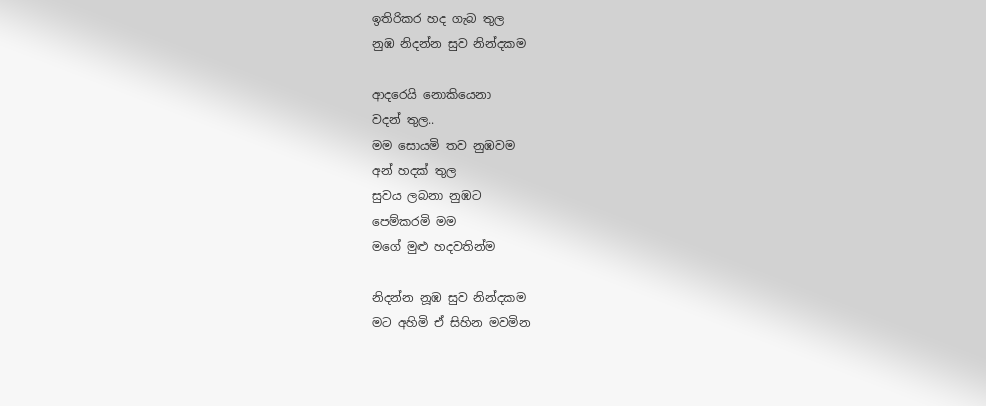ඉතිරිකර හද ගැබ තුල
නුඹ නිදන්න සුව නින්දකම

ආදරෙයි නොකියෙනා
වදන් තුල..
මම සොයමි තව නුඹවම
අන් හදක් තුල
සුවය ලබනා නුඹට‍
පෙම්කරමි මම
මගේ මුළු හදවතින්ම

නිදන්න නූඹ සුව නින්දකම
මට අහිමි ඒ සිහින මවමින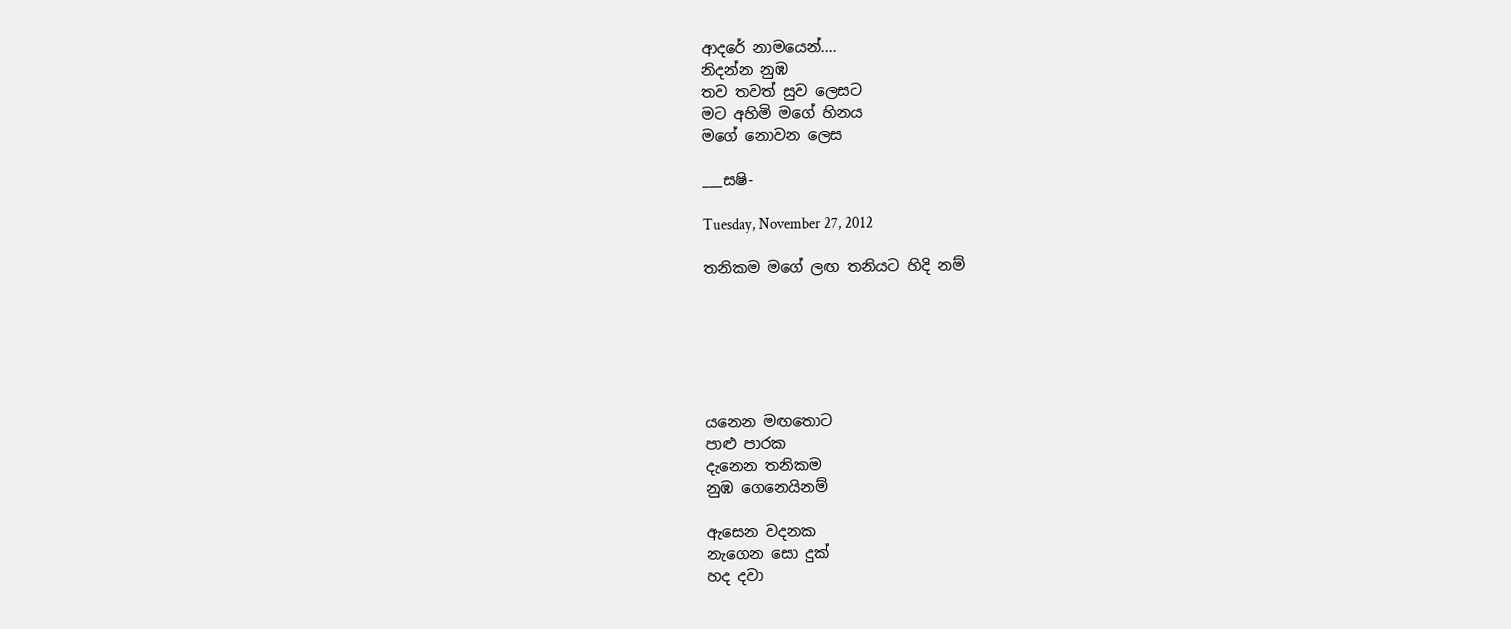ආදරේ නාමයෙන්....
නිදන්න නුඹ
තව තවත් සුව ලෙසට
මට අහිමි මගේ හිනය
මගේ නොවන ලෙස

___සෂි-

Tuesday, November 27, 2012

තනිකම මගේ ලඟ තනියට හිදි නම්






යනෙන මඟතොට
පාළු පාරක
දැනෙන තනිකම
නුඹ ගෙනෙයිනම්

ඇසෙන වදනක
නැගෙන සො දුක්
හද දවා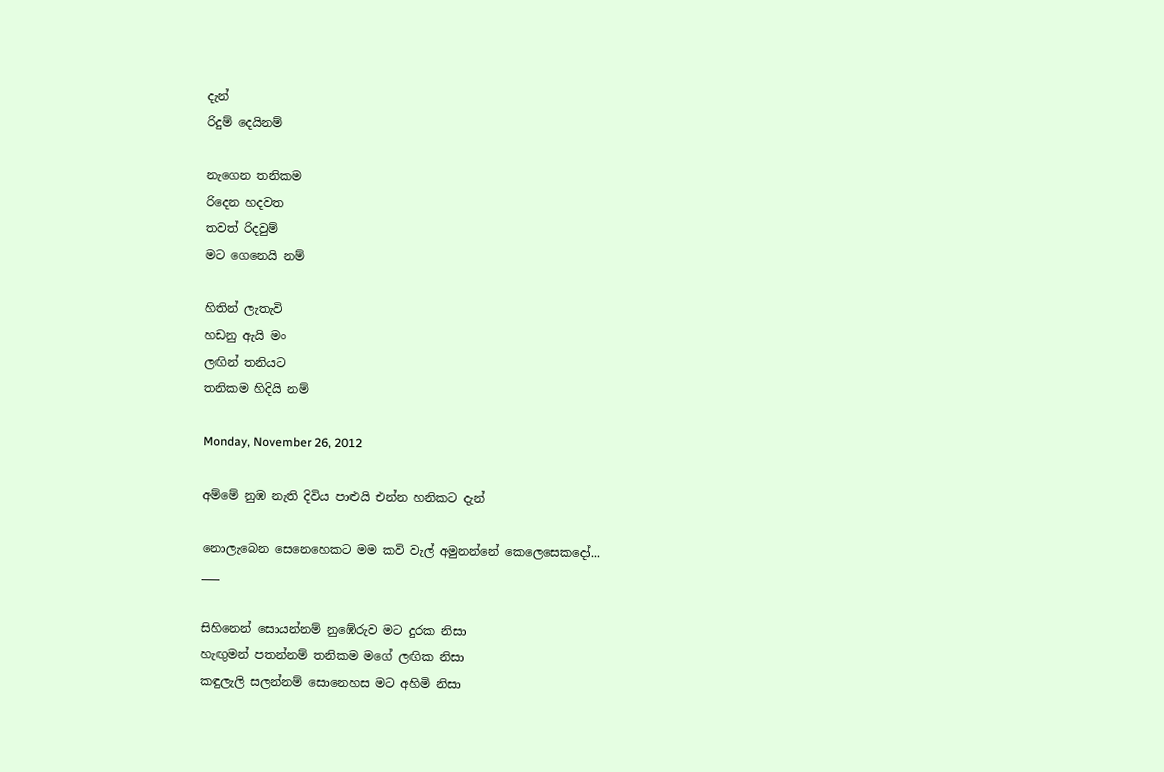දැන්
රිදුම් දෙයිනම්

නැගෙන තනිකම
රිදෙන හදවත
තවත් රිදවුම්
මට ගෙනෙයි නම්

හිතින් ලැතැවි
හඩනු ඇයි මං
ලඟින් තනියට
තනිකම හිදියි නම්

Monday, November 26, 2012

අම්මේ නුඹ නැති දිවිය පාළුයි එන්න හනිකට දැන්

නොලැබෙන සෙනෙහෙකට මම කවි වැල් අමුනන්නේ කෙලෙසෙකදෝ...
___

සිහිනෙන් සොයන්නම් නුඹේරුව මට දුරක නිසා
හැඟුමන් පතන්නම් තනිකම මගේ ලඟික නිසා
කඳුලැලි සලන්නම් සොනෙහස මට අහිමි නිසා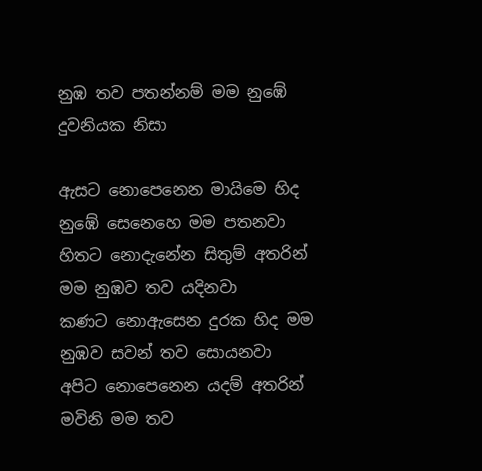නුඹ තව පතන්නම් මම නුඹේ දුවනියක නිසා

ඇසට නොපෙනෙන මායිමෙ හිද නුඹේ සෙනෙහෙ මම පතනවා
හිතට නොදැනේන සිතුම් අතරින් මම නුඹව තව යදිනවා
කණට නොඇසෙන දුරක හිද මම නුඹව සවන් තව සොයනවා
අපිට නොපෙනෙන යදම් අතරින් මවිනි මම තව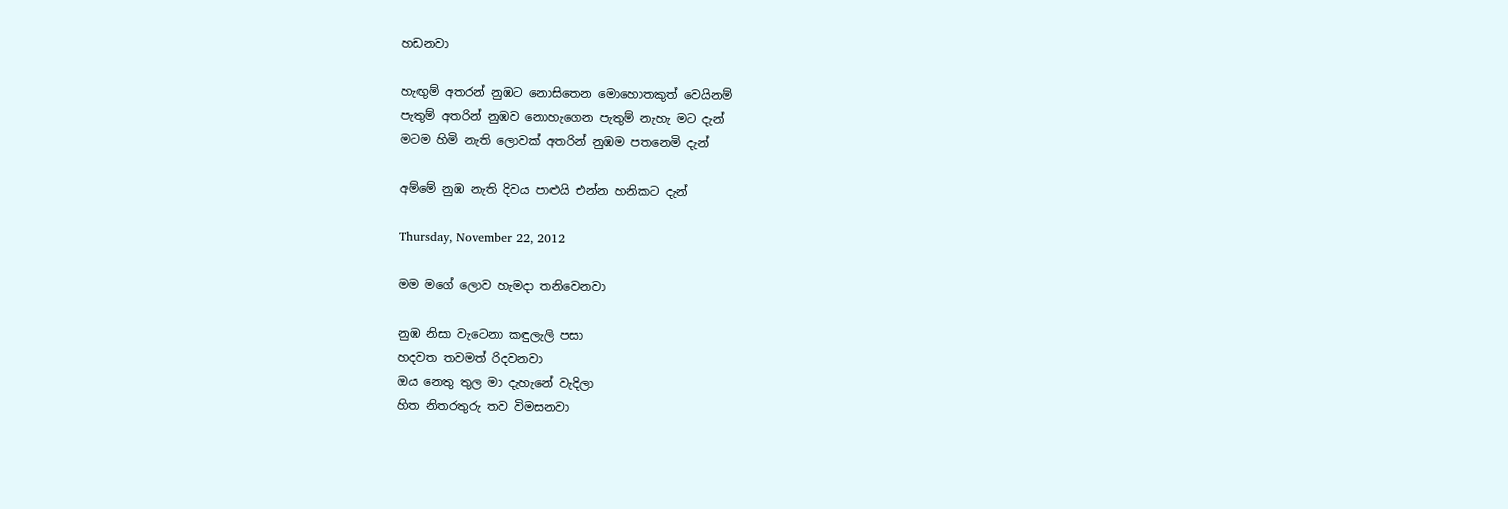හඩනවා

හැඟුම් අතරන් නුඹට නොසිතෙන මොහොතකුත් වෙයිනම්
පැතුම් අතරින් නුඹව නොහැගෙන පැතුම් නැහැ මට දැන්
මටම හිමි නැති ලොවක් අතරින් නුඹම පතනෙමි දැන්

අම්මේ නුඹ නැති දිවය පාළුයි එන්න හනිකට දැන්

Thursday, November 22, 2012

මම මගේ ලොව හැමදා තනිවෙනවා

නුඹ නිසා වැටෙනා කඳුලැලි පසා
හදවත තවමත් රිදවනවා
ඔය නෙතු තුල මා දැහැනේ වැදිලා
හිත නිතරතුරු තව විමසනවා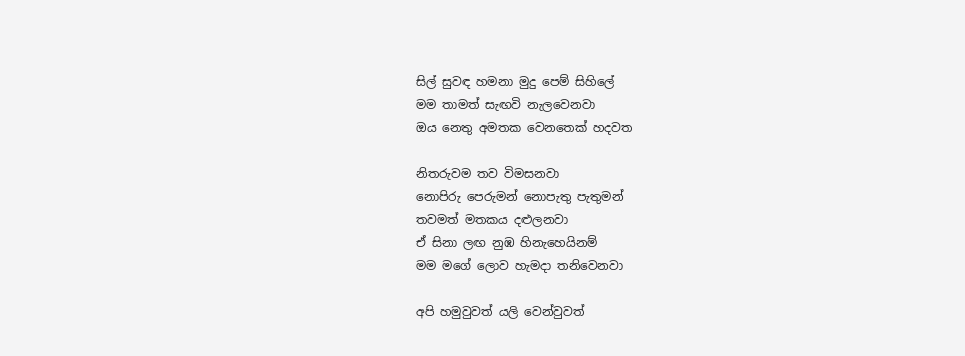සිල් සුවඳ හමනා මුදු පෙම් සිහිලේ
මම තාමත් සැඟවි නැලවෙනවා
ඔය නෙතු අමතක වෙනතෙක් හදවත

නිතරුවම තව විමසනවා
නොපිරු පෙරුමන් නොපැතු පැතුමන්
තවමත් මතකය දළුලනවා
ඒ සිනා ලඟ නුඹ හිනැහෙයිනම්
මම මගේ ලොව හැමදා තනිවෙනවා

අපි හමුවුවත් යලි වෙන්වුවත්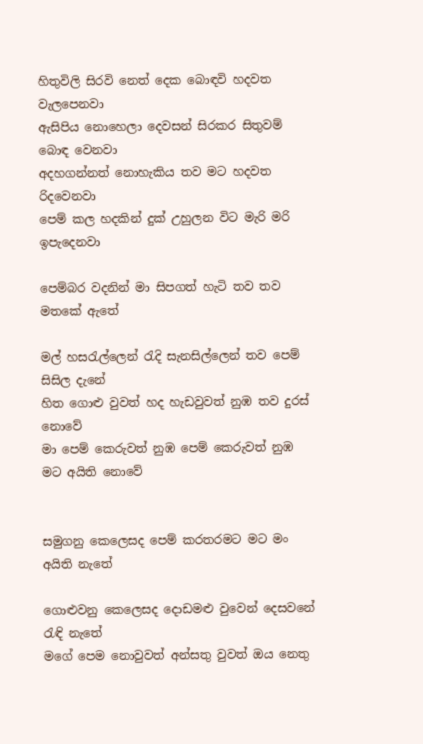හිතුවිලි සිරවි නෙත් දෙක බොඳවි හදවත වැලපෙනවා
ඇසිපිය නොහෙලා දෙවසන් සිරකර සිතුවම් බොඳ වෙනවා
අදහගන්නත් නොහැකිය තව මට හදවත රිදවෙනවා
පෙම් කල හදකින් දුක් උහුලන විට මැරි මරි ඉපැදෙනවා

පෙම්බර වදනින් මා සිපගත් හැටි තව තව මතකේ ඇතේ

මල් හසරැල්ලෙන් රැදි සැනසිල්ලෙන් තව පෙම් සිසිල දැනේ
හිත ගොළු වුවත් හද හැඩවුවත් නුඹ තව දුරස් නොවේ
මා පෙම් කෙරුවත් නුඹ පෙම් කෙරුවත් නුඹ මට අයිති නොවේ


සමුගනු කෙලෙසද පෙම් කරතරමට මට මං අයිති නැතේ

ගොළුවනු කෙලෙසද දොඩමළු වුවෙන් දෙසවනේ රැඳි නැතේ
මගේ පෙම නොවුවත් අන්සතු වුවත් ඔය නෙතු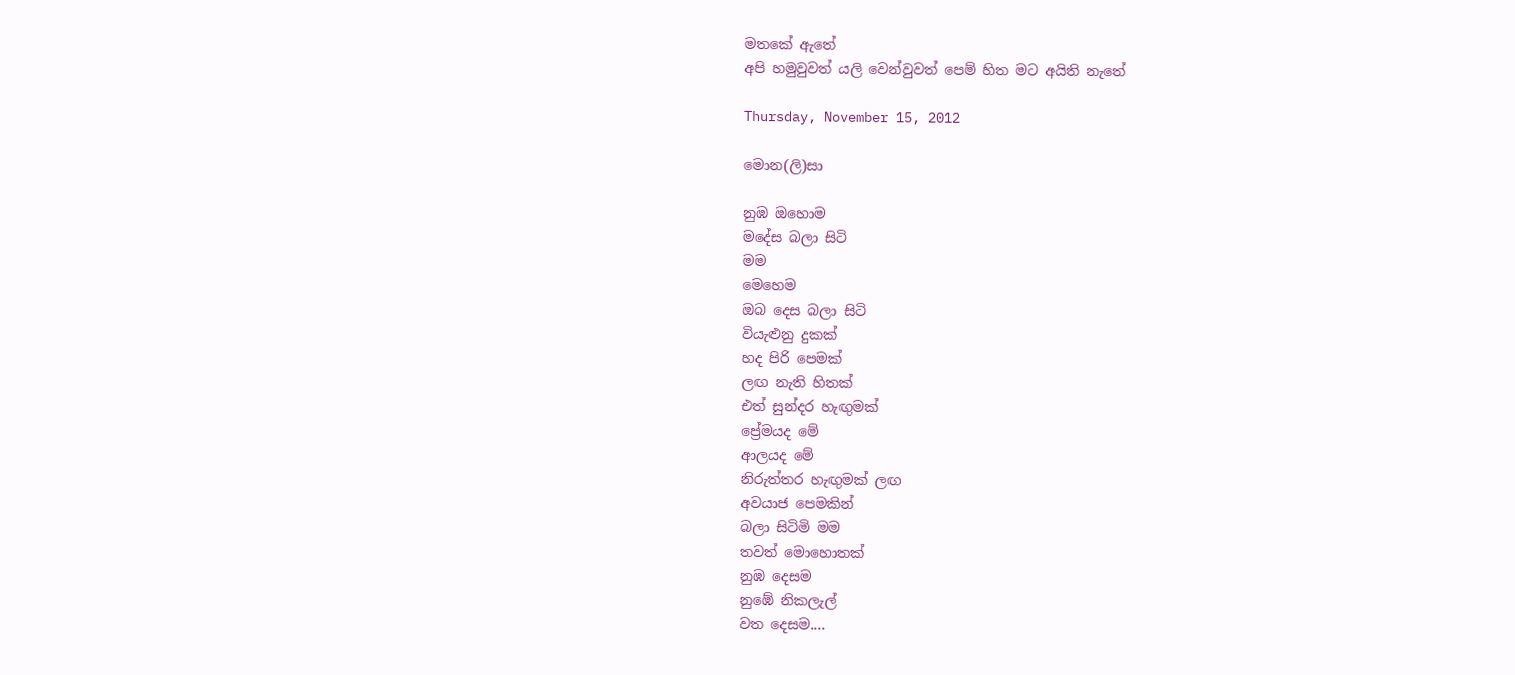මතකේ ඇතේ
අපි හමුවුවත් යලි වෙන්වුවත් පෙම් හිත මට අයිති නැතේ

Thursday, November 15, 2012

මොන(ලි)සා

නුඹ ඔහොම
මදේස බලා සිටි
මම
මෙහෙම
ඔබ දෙස බලා සිටි
වියැළුනු දුකක්
හද පිරි පෙමක්
ලඟ නැති හිතක්
එත් සුන්දර හැඟුමක්
ප්‍රේමයද මේ
ආලයද මේ
නිරුත්තර හැඟුමක් ලඟ
අවයාජ පෙමකින්
බලා සිටිමි මම
තවත් මොහොතක්
නුඹ දෙසම
නුඹේ නිකලැල්
වත දෙසම....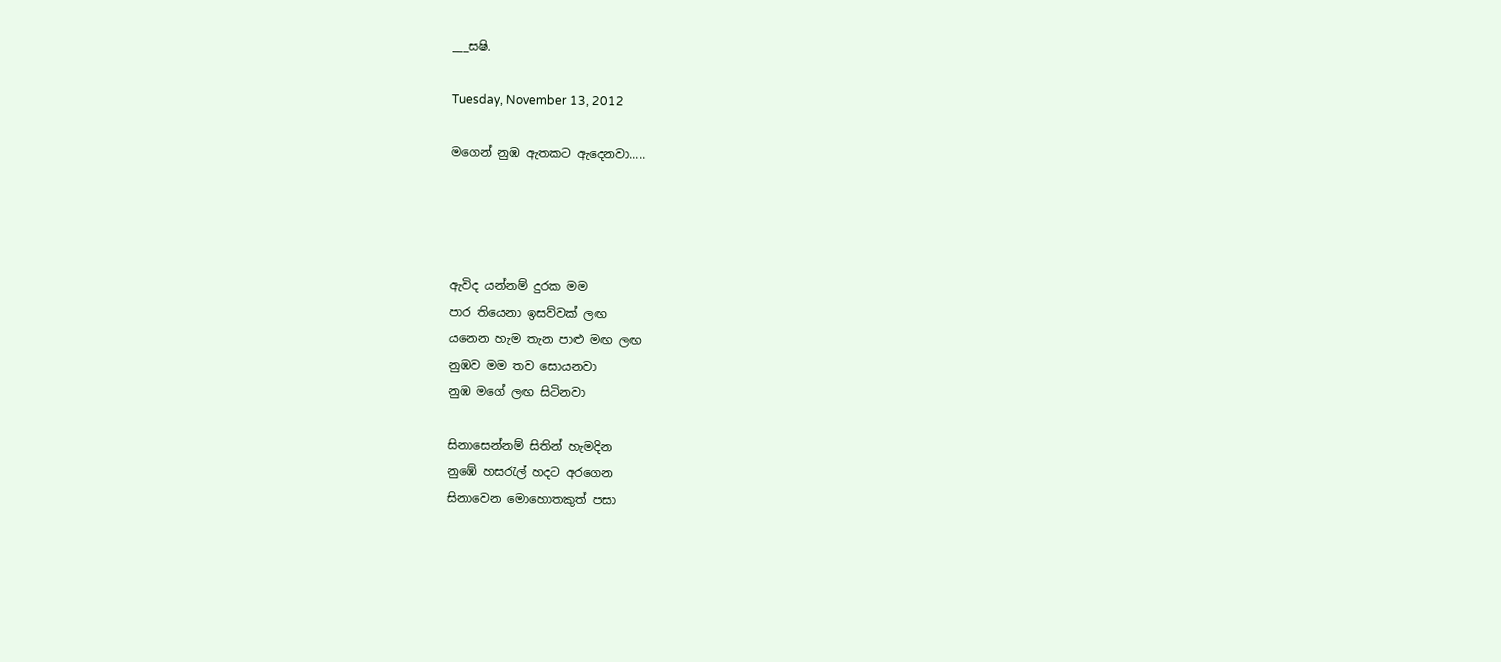___සෂි.

Tuesday, November 13, 2012

මගෙන් නුඹ ඇතකට ඇදෙනවා.....




ඇවිද යන්නම් දුරක මම
පාර තියෙනා ඉසව්වක් ලඟ
යනෙන හැම තැන පාළු මඟ ලඟ
නුඹව මම තව සොයනවා
නුඹ මගේ ලඟ සිටිනවා

සිනාසෙන්නම් සිතින් හැමදින
නුඹේ හසරැල් හදට අරගෙන
සිනාවෙන මොහොතකුත් පසා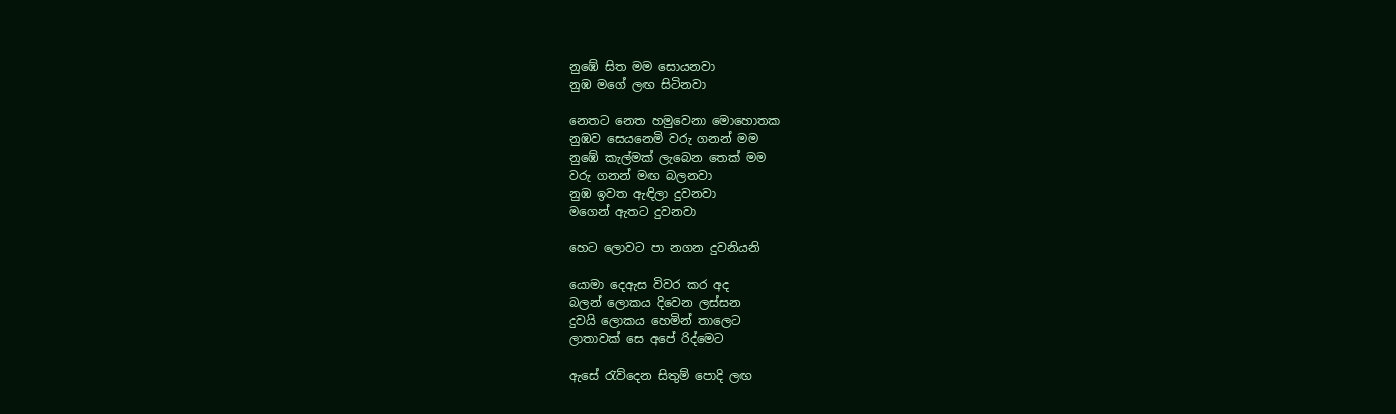නුඹේ සිත මම සොයනවා
නුඹ මගේ ලඟ සිටිනවා

නෙතට නෙත හමුවෙනා මොහොතක
නුඹව සෙයනෙමි වරු ගනන් මම
නුඹේ කැල්මක් ලැබෙන තෙක් මම
වරු ගනන් මඟ බලනවා
නුඹ ඉවත ඇඳිලා දුවනවා
මගෙන් ඇතට දුවනවා

හෙට ලොවට පා නගන දුවනියනි

යොමා දෙඇස විවර කර අද
බලන් ලොකය දිවෙන ලස්සන
දුවයි ලොකය හෙමින් තාලෙට
ලාතාවක් සෙ අපේ රිද්මෙට

ඇසේ රැව්දෙන සිතුම් පොදි ලඟ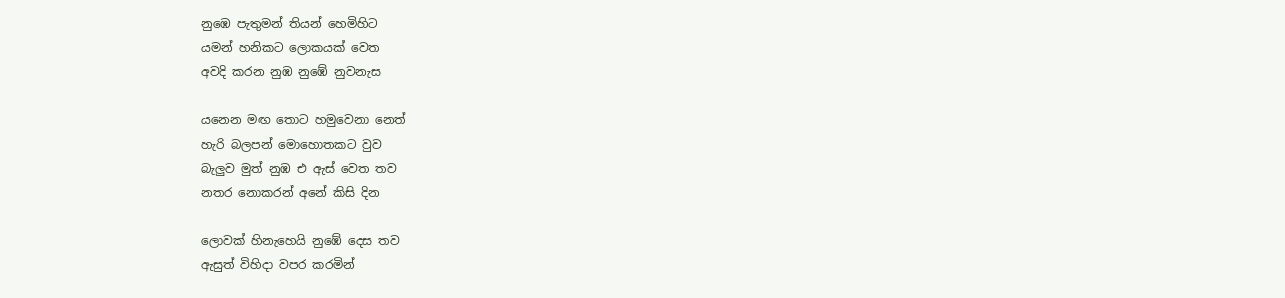නුඹෙ පැතුමන් තියන් හෙමිහිට
යමන් හනිකට ලොකයක් වෙත
අවදි කරන නුඹ නුඹේ නුවනැස

යනෙන මඟ තොට හමුවෙනා නෙත්
හැරි බලපන් මොහොතකට වුව
බැලුව මුත් නුඹ එ ඇස් වෙත තව
නතර නොකරන් අනේ කිසි දින

ලොවක් හිනැහෙයි නුඹේ දෙස තව
ඇසුත් විහිදා වපර කරමින්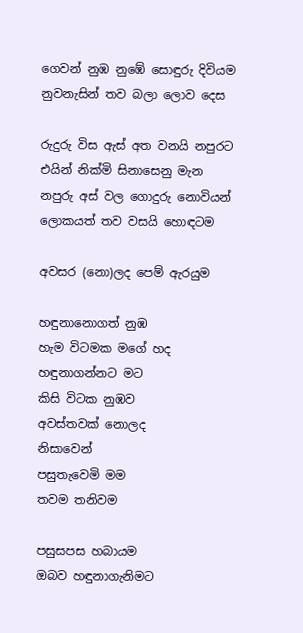ගෙවන් නුඹ නුඹේ සොඳුරු දිවියම
නුවනැසින් තව බලා ලොව දෙස

රුදුරු විස ඇස් අත වනයි නපුරට
එයින් නික්මි සිනාසෙනු මැන
නපුරු අස් වල ගොදුරු නොවියන්
ලොකයත් තව වසයි හොඳටම

අවසර (නො)ලද පෙම් ඇරයුම

හඳුනානොගත් නුඹ
හැම විටමක මගේ හද
හඳුනාගන්නට මට
කිසි විටක නුඹව
අවස්තවක් නොලද
නිසාවෙන්
පසුතැවෙමි මම
තවම තනිවම

පසුසපස හබායම
ඔබව හඳුනාගැනිමට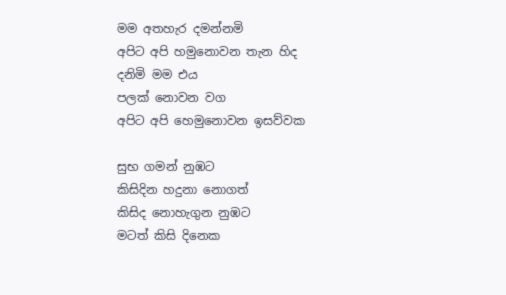මම අතහැර දමන්නමි
අපිට අපි හමුනොවන තැන හිද
දනිමි මම එය
පලක් නොවන වග
අපිට අපි හෙමුනොවන ඉසව්වක

සුභ ගමන් නුඹට
කිසිදින හදුනා නොගත්
කිසිද නොහැගුන නුඹට
මටත් කිසි දිනෙක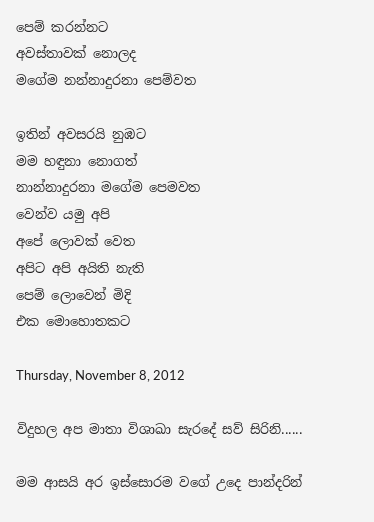පෙම් කරන්නට
අවස්තාවක් නොලද
මගේම නන්නාදුරනා පෙම්වත

ඉතින් අවසරයි නුඹට
මම හඳුනා නොගත්
නාන්නාදුරනා මගේම පෙමවත
වෙන්ව යමු අපි
අපේ ලොවක් වෙත
අපිට අපි අයිති නැති
පෙම් ලොවෙන් මිදි
එක මොහොතකට

Thursday, November 8, 2012

විදුහල අප මාතා විශාඛා සැරදේ සව් සිරිනි......

මම ආසයි අර ඉස්සොරම වගේ උදෙ පාන්දරින්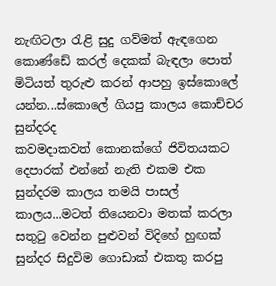නැඟිටලා රැළි සුදු ගව්මත් ඇඳගෙන කොණ්ඩේ කරල් දෙකක් බැඳලා පොත් මිටියත් තුරුළු කරන් ආපහු ඉස්කොලේ යන්න...ස්කොලේ ගියපු කාලය කොච්චර සුන්දරද
කවමදාකවත් කොනක්ගේ ජිවිතයකට දෙපාරක් එන්නේ නැති එකම එක සුන්දරම කාලය තමයි පාසල් කාලය...මටත් තියෙනවා මතක් කරලා සතුටු වෙන්න පුළුවන් විදිහේ හුඟක් සුන්දර සිදුවිම ගොඩාක් එකතු කරපු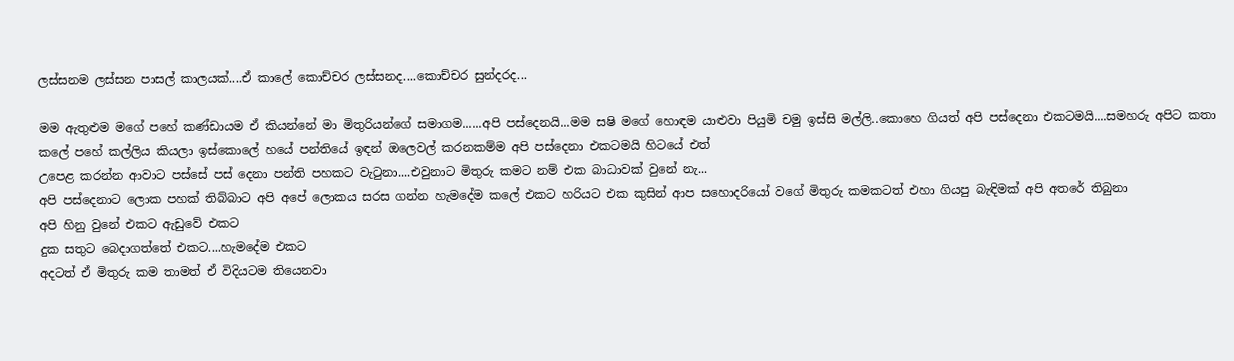ලස්සනම ලස්සන පාසල් කාලයක්....ඒ කාලේ කොච්චර ලස්සනද....කොච්චර සුන්දරද...

මම ඇතුළුම මගේ පහේ කණ්ඩායම ඒ කියන්නේ මා මිතුරියන්ගේ සමාගම......අපි පස්දෙනයි...මම සෂි මගේ හොඳම යාළුවා පියුමි චමු ඉස්සි මල්ලි..කොහෙ ගියත් අපි පස්දෙනා එකටමයි....සමහරු අපිට කතා කලේ පහේ කල්ලිය කියලා ඉස්කොලේ හයේ පන්තියේ ඉඳන් ඔලෙවල් කරනකම්ම අපි පස්දෙනා එකටමයි හිටයේ එත්
උපෙළ කරන්න ආවාට පස්සේ පස් දෙනා පන්ති පහකට වැටුනා....එවුනාට මිතුරු කමට නම් එක බාධාවක් වුනේ නැ...
අපි පස්දෙනාට ලොක පහක් තිබ්බාට අපි අපේ ලොකය සරස ගන්න හැමදේම කලේ එකට හරියට එක කුසින් ආප සහොදරියෝ වගේ මිතුරු කමකටත් එහා ගියපු බැඳිමක් අපි අතරේ තිබුනා
අපි හිනු වුනේ එකට ඇඩුවේ එකට
දුක සතුට බෙදාගත්තේ එකට....හැමදේම එකට
අදටත් ඒ මිතුරු කම තාමත් ඒ විදියටම තියෙනවා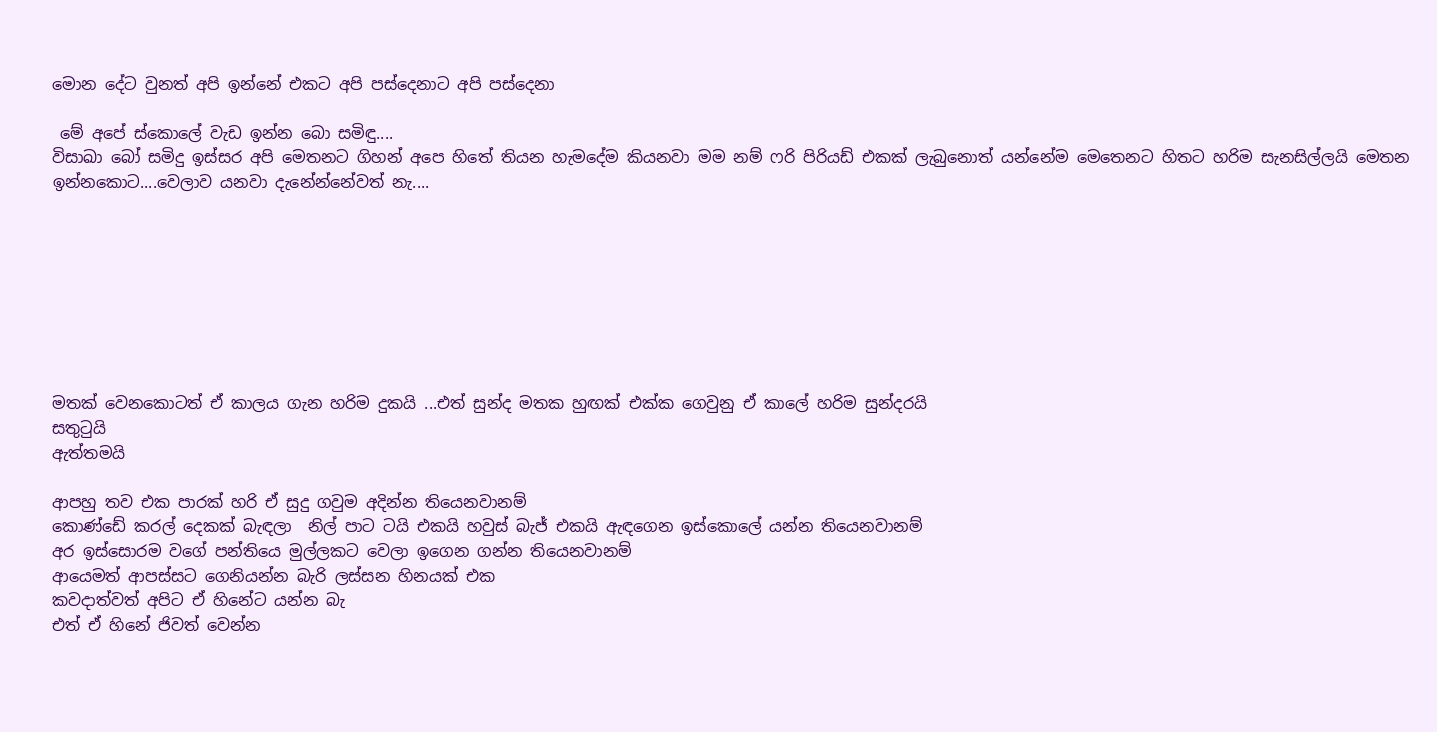මොන දේට වුනත් අපි ඉන්නේ එකට අපි පස්දෙනාට අපි පස්දෙනා

 මේ අපේ ස්කොලේ වැඩ ඉන්න බො සමිඳු....
විසාඛා බෝ සමිදු ඉස්සර අපි මෙතනට ගිහන් අපෙ හිතේ තියන හැමදේම කියනවා මම නම් ෆරි පිරියඩ් එකක් ලැබුනොත් යන්නේම මෙතෙනට හිතට හරිම සැනසිල්ලයි මෙතන ඉන්නකොට....වෙලාව යනවා දැනේන්නේවත් නැ....








මතක් වෙනකොටත් ඒ කාලය ගැන හරිම දුකයි ...එත් සුන්ද මතක හුඟක් එක්ක ගෙවුනු ඒ කාලේ හරිම සුන්දරයි
සතුටුයි
ඇත්තමයි

ආපහු තව එක පාරක් හරි ඒ සුදු ගවුම අදින්න තියෙනවානම්
කොණ්ඩේ කරල් දෙකක් බැඳලා  නිල් පාට ටයි එකයි හවුස් බැජ් එකයි ඇඳගෙන ඉස්කොලේ යන්න තියෙනවානම්
අර ඉස්සොරම වගේ පන්තියෙ මුල්ලකට වෙලා ඉගෙන ගන්න තියෙනවානම්
ආයෙමත් ආපස්සට ගෙනියන්න බැරි ලස්සන හිනයක් එක
කවදාත්වත් අපිට ඒ හිනේට යන්න බැ
එත් ඒ හිනේ ජිවත් වෙන්න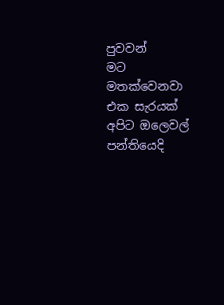පුවවන්
මට මතක්වෙනවා එක සැරයක් අපිට ඔලෙවල් පන්තියෙදි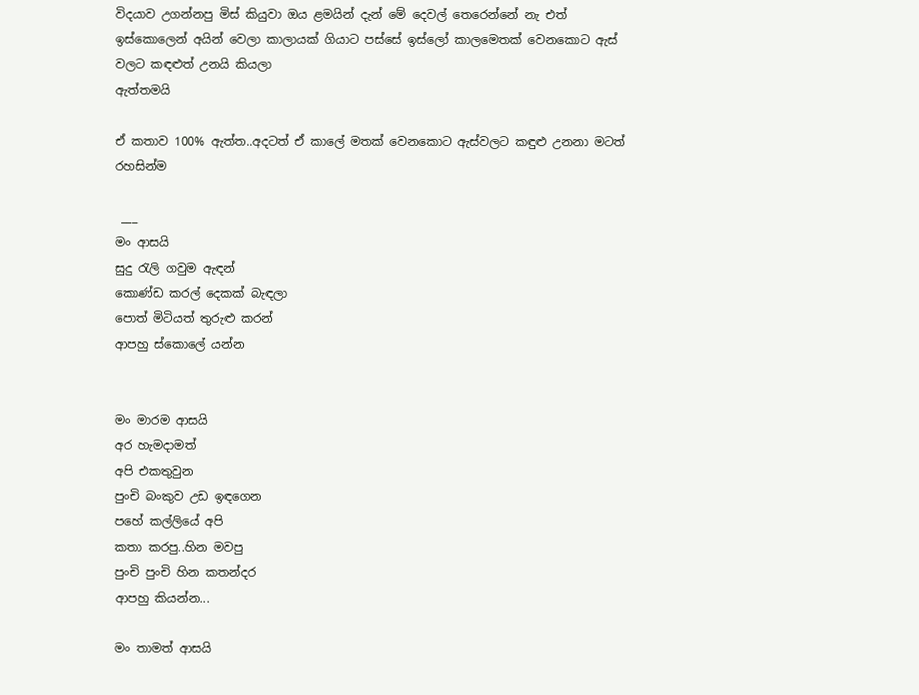විදයාව උගන්නපු මිස් කියුවා ඔය ළමයින් දැන් මේ දෙවල් තෙරෙන්නේ නැ එත් ඉස්කොලෙන් අයින් වෙලා කාලායක් ගියාට පස්සේ ඉස්ලෝ කාලමෙතක් වෙනකොට ඇස් වලට කඳළුත් උනයි කියලා
ඇත්තමයි

ඒ කතාව 100% ඇත්ත..අදටත් ඒ කාලේ මතක් වෙනකොට ඇස්වලට කඳුළු උනනා මටත් රහසින්ම

 ___
මං ආසයි
සුදු රැලි ගවුම ඇඳන්
කොණ්ඩ කරල් දෙකක් බැඳලා
පොත් මිටියත් තුරුළු කරන්
ආපහු ස්කොලේ යන්න


මං මාරම ආසයි
අර හැමදාමත්
අපි එකතුවුන
පුංචි බංකුව උඩ ඉඳගෙන
පහේ කල්ලියේ අපි
කතා කරපු..හින මවපු
පුංචි පුංචි හින කතන්දර
ආපහු කියන්න...

මං තාමත් ආසයි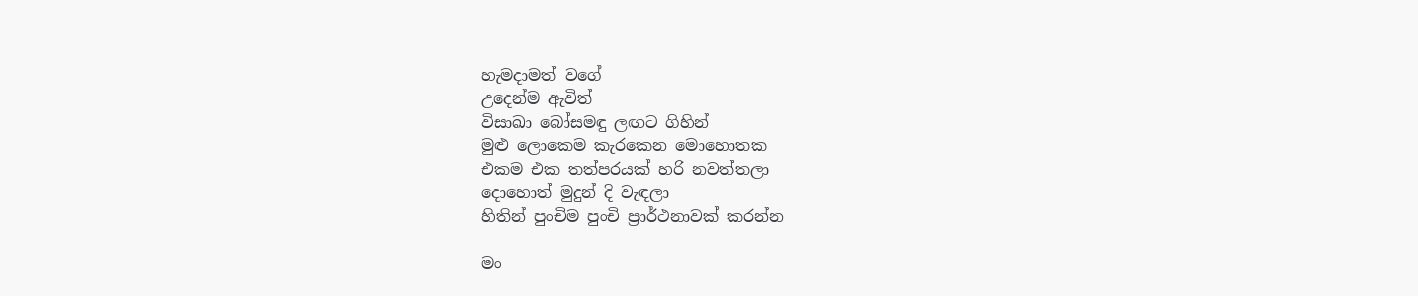හැමදාමත් වගේ
උදෙන්ම ඇවිත්
විසාඛා බෝසමඳු ලඟට ගිහින්
මුළු ලොකෙම කැරකෙන මොහොතක
එකම එක තත්පරයක් හරි නවත්තලා
දොහොත් මුදුන් දි වැඳලා
හිතින් පුංචිම පුංචි ප්‍රාර්ථනාවක් කරන්න

මං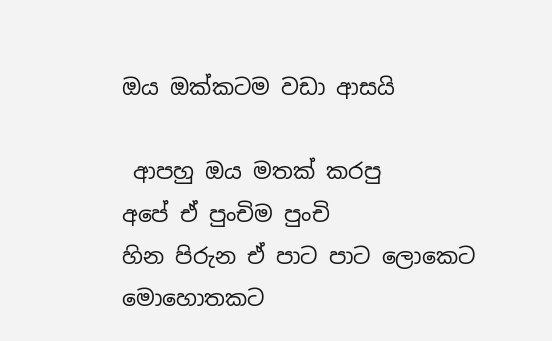ඔය ඔක්කටම වඩා ආසයි

 ආපහු ඔය මතක් කරපු
අපේ ඒ පුංචිම පුංචි
හින පිරුන ඒ පාට පාට ලොකෙට
මොහොතකට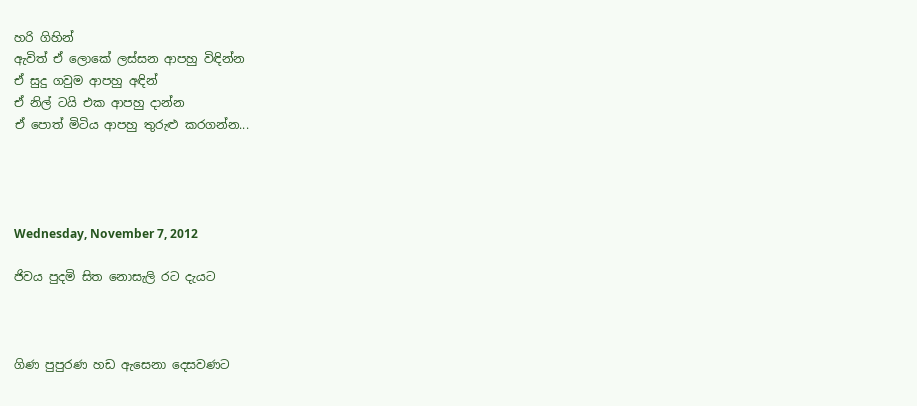හරි ගිහින්
ඇවිත් ඒ ලොකේ ලස්සන ආපහු විඳින්න
ඒ සුදු ගවුම ආපහු අඳින්
ඒ නිල් ටයි එක ආපහු දාන්න
ඒ පොත් මිටිය ආපහු තුරුළු කරගන්න...




Wednesday, November 7, 2012

ජිවය පුදමි සිත නොසැලි රට දැයට



ගිණ පුපුරණ හඩ ඇසෙනා දෙසවණට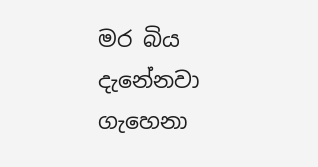මර බිය දැනේනවා ගැහෙනා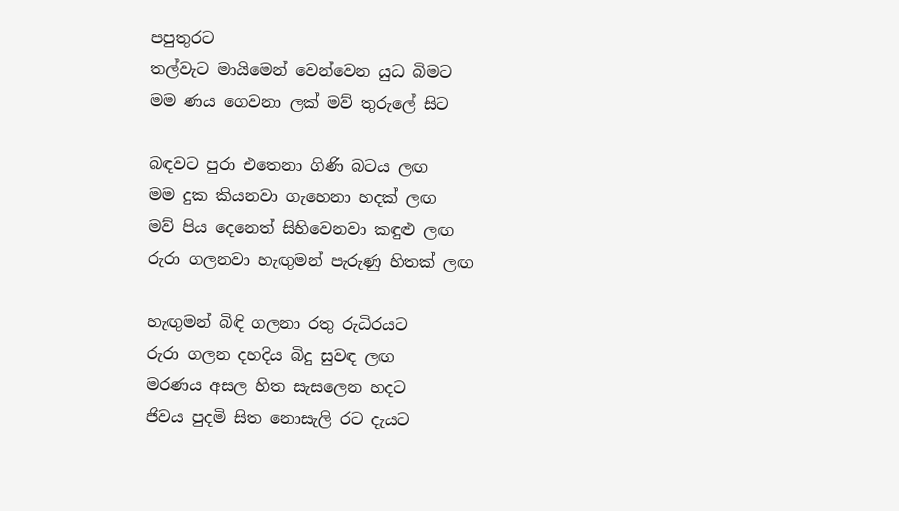පපුතුරට
තල්වැට මායිමෙන් වෙන්වෙන යුධ බිමට
මම ණය ගෙවනා ලක් මව් තුරුලේ සිට

බඳවට පුරා එතෙනා ගිණි බටය ලඟ
මම දුක කියනවා ගැහෙනා හදක් ලඟ
මව් පිය දෙනෙත් සිහිවෙනවා කඳුළු ලඟ
රුරා ගලනවා හැඟුමන් පැරුණු හිතක් ලඟ

හැඟුමන් බිඳි ගලනා රතු රුධිරයට
රුරා ගලන දහදිය බිදු සුවඳ ලඟ
මරණය අසල හිත සැසලෙන හදට
ජිවය පුදමි සිත නොසැලි රට දැයට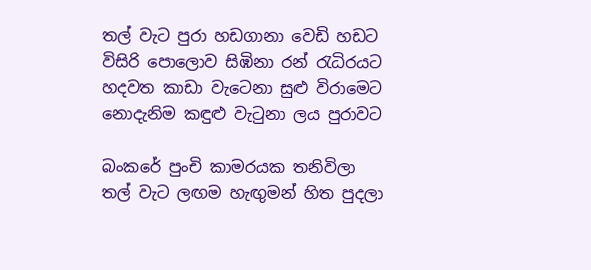තල් වැට පුරා හඩගානා වෙඩි හඩට
විසිරි පොලොව සිඹිනා රන් රැධිරයට
හදවත කාඩා වැටෙනා සුළු විරාමෙට
නොදැනිම කඳුළු වැටුනා ලය පුරාවට

බංකරේ පුංචි කාමරයක තනිවිලා
තල් වැට ලඟම හැඟුමන් හිත පුදලා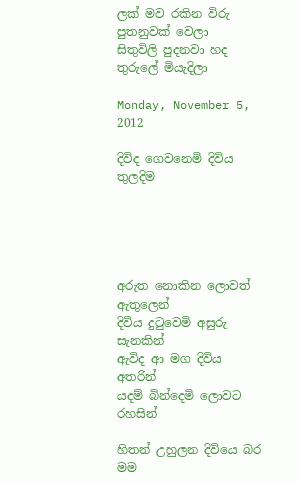ලක් මව රකින විරු පුතනුවක් වෙලා
සිතුවිලි පුදනවා හද තුරුලේ මියැදිලා

Monday, November 5, 2012

දිවිද ගෙවනෙමි දිවිය තුලදිම





අරුත නොකින ලොවත් ඇතුලෙන්
දිවිය දුටුවෙමි අසුරු සැනකින්
ඇවිද ආ මග දිවිය අතරින්
යදම් බින්දෙමි ලොවට රහසින්

හිතන් උහුලන දිවියෙ බර මම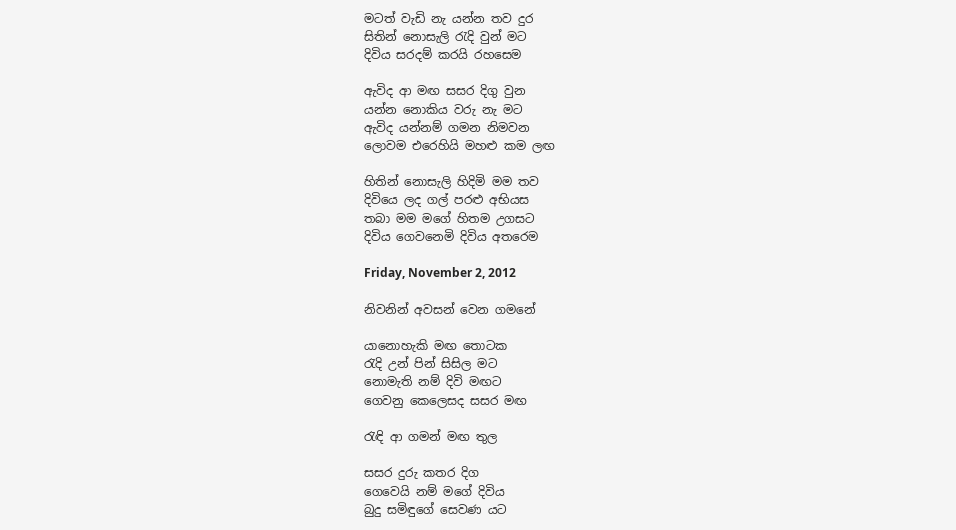මටත් වැඩි නැ යන්න තව දුර
සිතින් නොසැලි රැදි වුන් මට
දිවිය සරදම් කරයි රහසෙම

ඇවිද ආ මඟ සසර දිගු වුන
යන්න නොකිය වරු නැ මට
ඇවිද යන්නම් ගමන නිමවන
ලොවම එරෙහියි මහළු කම ලඟ

හිතින් නොසැලි හිදිමි මම තව
දිවියෙ ලද ගල් පරළු අභියස
තබා මම මගේ හිතම උගසට
දිවිය ගෙවනෙමි දිවිය අතරෙම

Friday, November 2, 2012

නිවනින් අවසන් වෙන ගමනේ

යානොහැකි මඟ තොටක
රැදි උන් පින් සිසිල මට
නොමැති නම් දිවි මඟට
ගෙවනු කෙලෙසද සසර මඟ

රැඳි ආ ගමන් මඟ තුල

සසර දුරු කතර දිග
ගෙවෙයි නම් මගේ දිවිය
බුදු සමිඳුගේ සෙවණ යට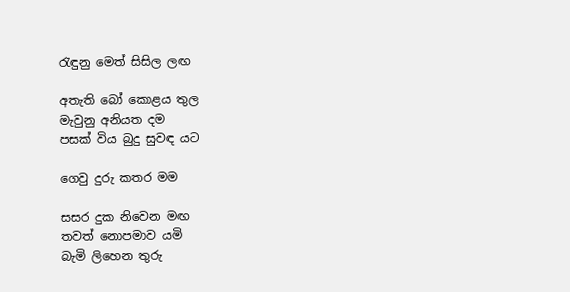රැඳුනු මෙත් සිසිල ලඟ

අතැති බෝ කොළය තුල
මැවුනු අනියත දම
පසක් විය බුදු සුවඳ යට

ගෙවු දුරු කතර මම

සසර දුක නිවෙන මඟ
තවත් නොපමාව යමි
බැමි ලිහෙන තුරු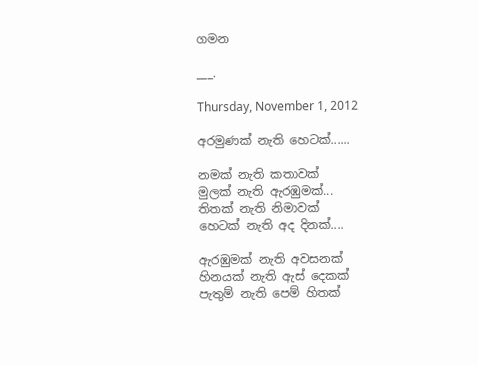ගමන

___.

Thursday, November 1, 2012

අරමුණක් නැති හෙටක්......

නමක් නැති කතාවක්
මුලක් නැති ඇරඹුමක්...
තිතක් නැති නිමාවක්
හෙටක් නැති අද දිනක්....

ඇරඹුමක් නැති අවසනක්
හිනයක් නැති ඇස් දෙකක්
පැතුම් නැති පෙම් හිතක්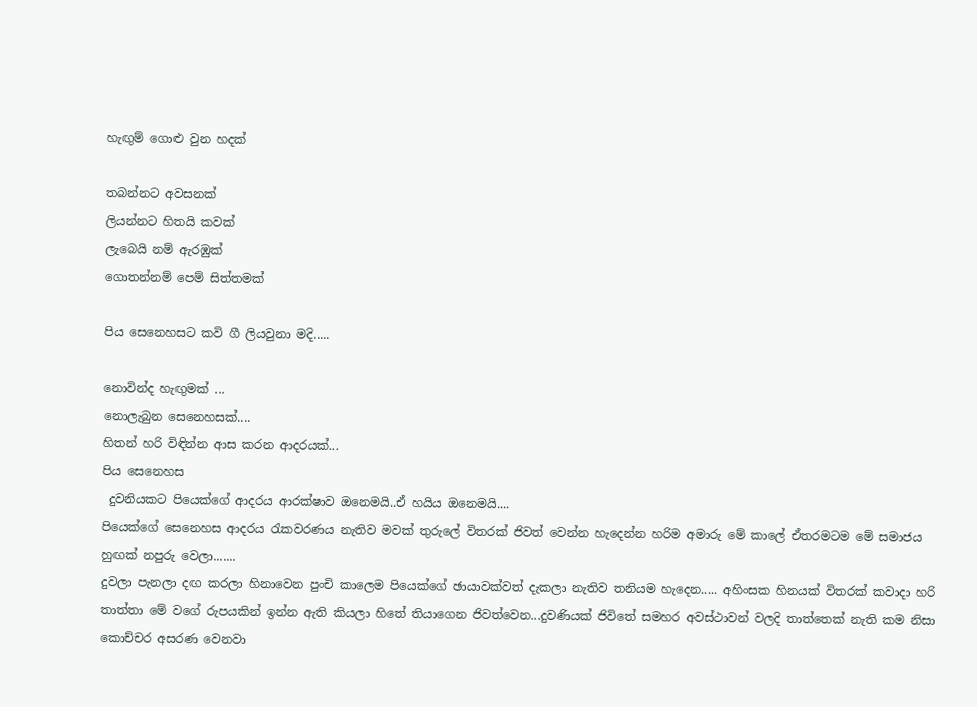හැඟුම් ගොළු වුන හදක්

තබන්නට අවසනක්
ලියන්නට හිතයි කවක්
ලැබෙයි නම් ඇරඹුක්
ගොතන්නම් පෙම් සිත්තමක්

පිය සෙනෙහසට කවි ගී ලියවුනා මදි.....

නොවින්ද හැඟුමක් ...
නොලැබුන සෙනෙහසක්....
හිතන් හරි විඳින්න ආස කරන ආදරයක්...
පිය සෙනෙහස
 දුවනියකට පියෙක්ගේ ආදරය ආරක්ෂාව ඔනෙමයි..ඒ හයිය ඔනෙමයි....
පියෙක්ගේ සෙනෙහස ආදරය රැකවරණය නැතිව මවක් තුරුලේ විතරක් ජිවත් වෙන්න හැදෙන්න හරිම අමාරු මේ කාලේ ඒතරමටම මේ සමාජය හුඟක් නපුරු වෙලා.......
දුවලා පැනලා දඟ කරලා හිනාවෙන පුංචි කාලෙම පියෙක්ගේ ඡායාවක්වත් දැකලා නැතිව තනියම හැදෙන..... අහිංසක හිනයක් විතරක් කවාදා හරි තාත්තා මේ වගේ රුපයකින් ඉන්න ඇති කියලා හිතේ තියාගෙන ජිවත්වෙන...දුවණියක් ජිවිතේ සමහර අවස්ථාවන් වලදි තාත්තෙක් නැති කම නිසා කොච්චර අසරණ වෙනවා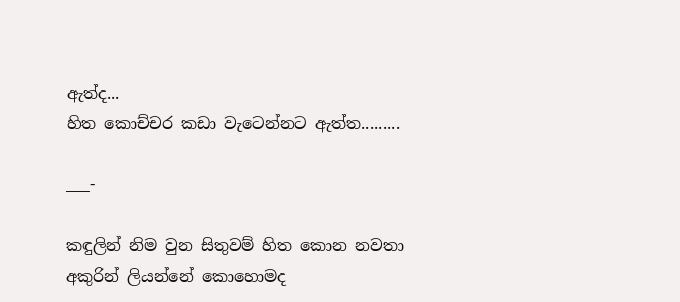ඇත්ද...
හිත කොච්චර කඩා වැටෙන්නට ඇත්ත.........

___-

කඳුලින් නිම වුන සිතුවම් හිත කොන නවතා
අකුරින් ලියන්නේ කොහොමද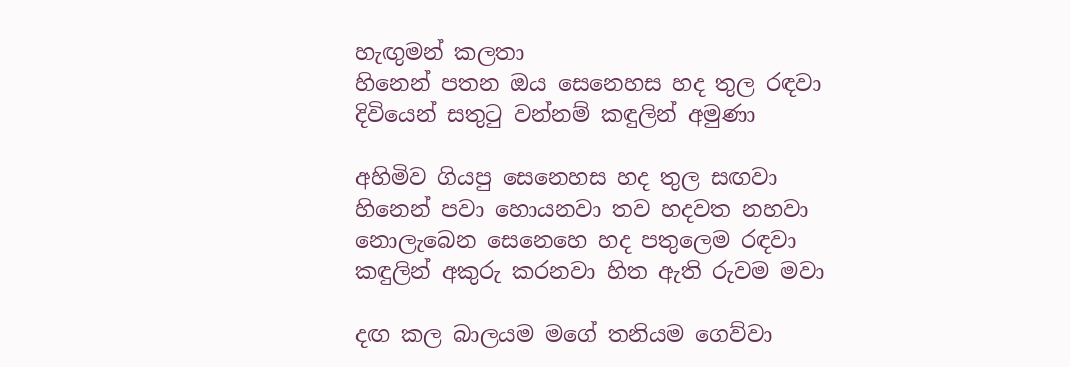හැඟුමන් කලතා
හිනෙන් පතන ඔය සෙනෙහස හද තුල රඳවා
දිවියෙන් සතුටු වන්නම් කඳුලින් අමුණා

අහිමිව ගියපු සෙනෙහස හද තුල සඟවා
හිනෙන් පවා හොයනවා තව හදවත නහවා
නොලැබෙන සෙනෙහෙ හද පතුලෙම රඳවා
කඳුලින් අකුරු කරනවා හිත ඇති රුවම මවා

දඟ කල බාලයම මගේ තනියම ගෙව්වා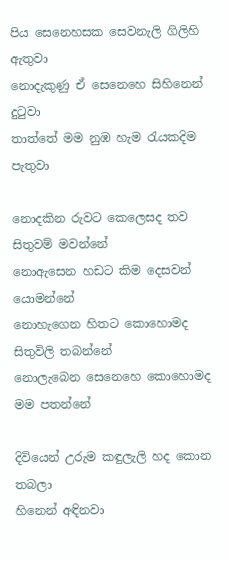පිය සෙනෙහසක සෙවනැලි ගිලිහි ඇතුවා
නොදැකුණු ඒ සෙනෙහෙ සිහිනෙන් දුටුවා
තාත්තේ මම නුඹ හැම රැයකදිම පැතුවා

නොදකින රුවට කෙලෙසද තව සිතුවම් මවන්නේ
නොඇසෙන හඩට කිම දෙසවන් යොමන්නේ
නොහැගෙන හිතට කොහොමද සිතුවිලි තබන්නේ
නොලැබෙන සෙනෙහෙ කොහොමද මම පතන්නේ

දිවියෙන් උරුම කඳුලැලි හද කොන තබලා
හිනෙන් අඳිනවා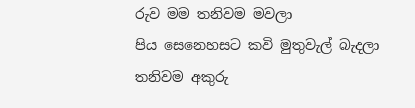රුව මම තනිවම මවලා
පිය සෙනෙහසට කවි මුතුවැල් බැදලා
තනිවම අකුරු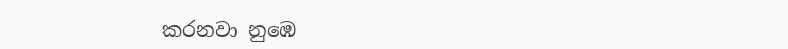කරනවා නුඹෙ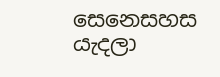සෙනෙසහස යැදලා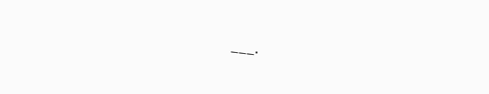___.